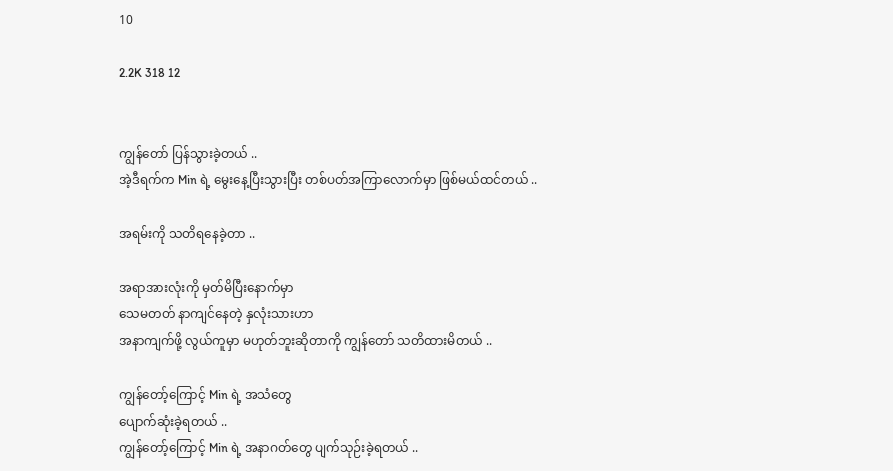10

2.2K 318 12


ကျွန်တော် ပြန်သွားခဲ့တယ် ..
အဲ့ဒီရက်က Min ရဲ့ မွေးနေ့ပြီးသွားပြီး တစ်ပတ်အကြာလောက်မှာ ဖြစ်မယ်ထင်တယ် ..

အရမ်းကို သတိရနေခဲ့တာ ..

အရာအားလုံးကို မှတ်မိပြီးနောက်မှာ
သေမတတ် နာကျင်နေတဲ့ နှလုံးသားဟာ
အနာကျက်ဖို့ လွယ်ကူမှာ မဟုတ်ဘူးဆိုတာကို ကျွန်တော် သတိထားမိတယ် ..

ကျွန်တော့်ကြောင့် Min ရဲ့ အသံတွေ
ပျောက်ဆုံးခဲ့ရတယ် ..
ကျွန်တော့်ကြောင့် Min ရဲ့ အနာဂတ်တွေ ပျက်သုဉ်းခဲ့ရတယ် ..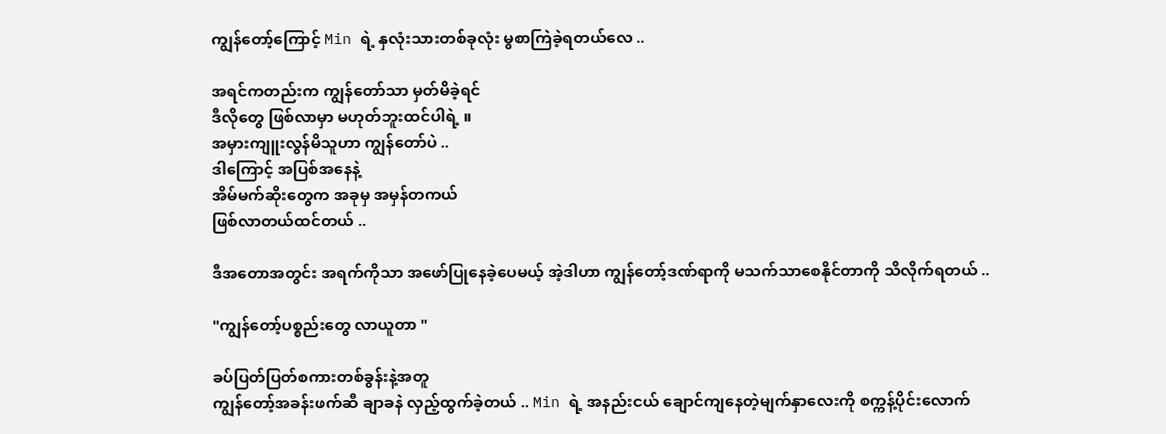ကျွန်တော့်ကြောင့် Min ရဲ့ နှလုံးသားတစ်ခုလုံး မွစာကြဲခဲ့ရတယ်လေ ..

အရင်ကတည်းက ကျွန်တော်သာ မှတ်မိခဲ့ရင်
ဒီလိုတွေ ဖြစ်လာမှာ မဟုတ်ဘူးထင်ပါရဲ့ ။
အမှားကျူးလွန်မိသူဟာ ကျွန်တော်ပဲ ..
ဒါကြောင့် အပြစ်အနေနဲ့
အိမ်မက်ဆိုးတွေက အခုမှ အမှန်တကယ်
ဖြစ်လာတယ်ထင်တယ် ..

ဒီအတောအတွင်း အရက်ကိုသာ အဖော်ပြုနေခဲ့ပေမယ့် အဲ့ဒါဟာ ကျွန်တော့်ဒဏ်ရာကို မသက်သာစေနိုင်တာကို သိလိုက်ရတယ် ..

"ကျွန်တော့်ပစ္စည်းတွေ လာယူတာ "

ခပ်ပြတ်ပြတ်စကားတစ်ခွန်းနဲ့အတူ
ကျွန်တော့်အခန်းဖက်ဆီ ချာခနဲ လှည့်ထွက်ခဲ့တယ် .. Min ရဲ့ အနည်းငယ် ချောင်ကျနေတဲ့မျက်နှာလေးကို စက္ကန့်ပိုင်းလောက်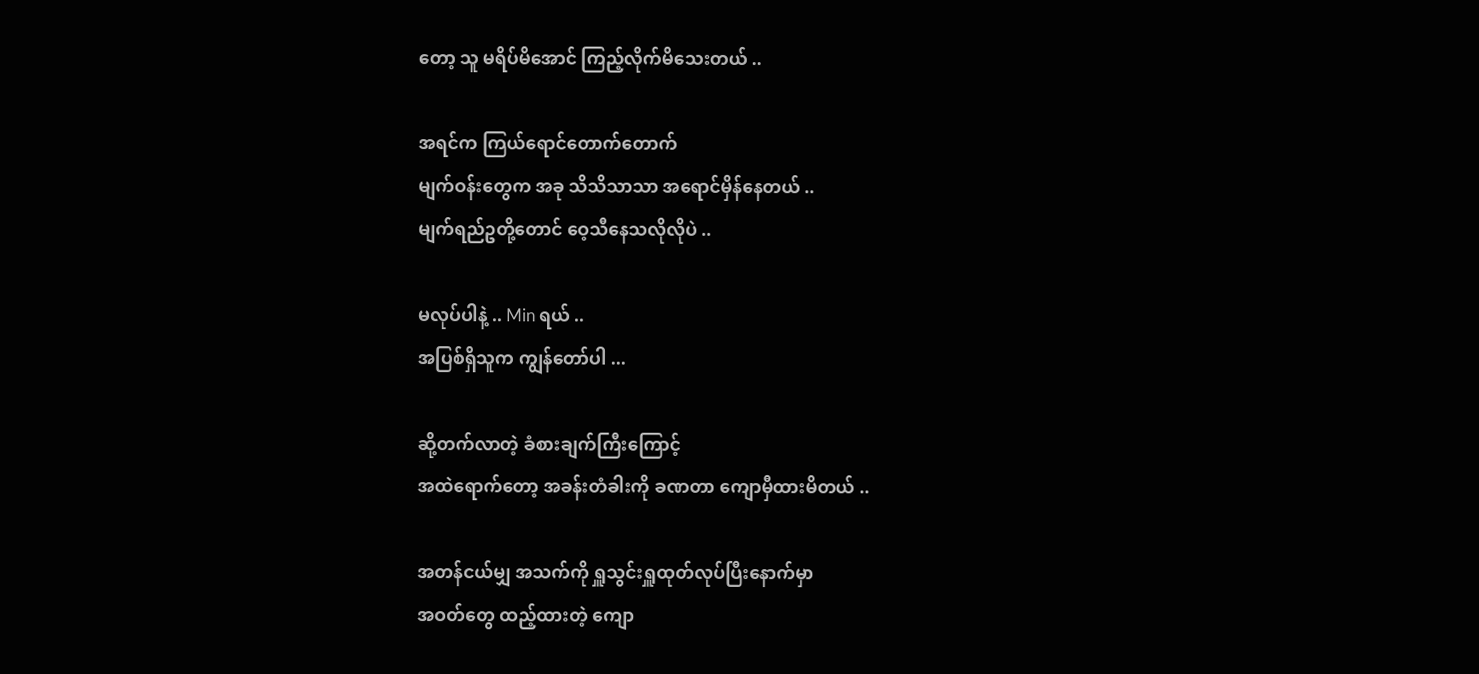တော့ သူ မရိပ်မိအောင် ကြည့်လိုက်မိသေးတယ် ..

အရင်က ကြယ်ရောင်တောက်တောက်
မျက်ဝန်းတွေက အခု သိသိသာသာ အရောင်မှိန်နေတယ် ..
မျက်ရည်ဥတို့တောင် ဝေ့သီနေသလိုလိုပဲ ..

မလုပ်ပါနဲ့ .. Min ရယ် ..
အပြစ်ရှိသူက ကျွန်တော်ပါ ...

ဆို့တက်လာတဲ့ ခံစားချက်ကြီးကြောင့်
အထဲရောက်တော့ အခန်းတံခါးကို ခဏတာ ကျောမှီထားမိတယ် ..

အတန်ငယ်မျှ အသက်ကို ရှူသွင်းရှူထုတ်လုပ်ပြီးနောက်မှာ
အဝတ်တွေ ထည့်ထားတဲ့ ကျော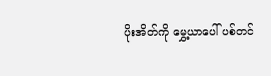ပိုးအိတ်ကို မွှေ့ယာပေါ် ပစ်တင်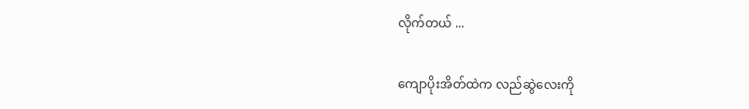လိုက်တယ် ...

ကျောပိုးအိတ်ထဲက လည်ဆွဲလေးကို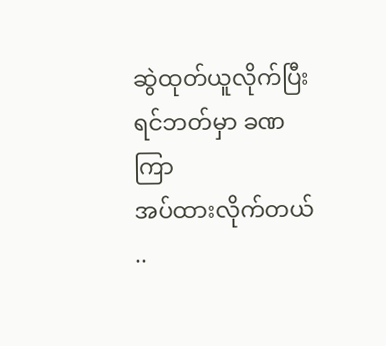ဆွဲထုတ်ယူလိုက်ပြီး ရင်ဘတ်မှာ ခဏကြာ
အပ်ထားလိုက်တယ် ..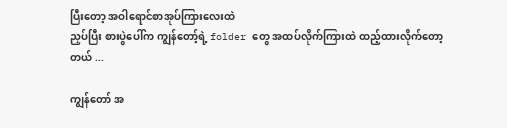ပြီးတော့ အဝါရောင်စာအုပ်ကြားလေးထဲ
ညှပ်ပြီး စားပွဲပေါ်က ကျွန်တော့်ရဲ့ folder တွေ အထပ်လိုက်ကြားထဲ ထည့်ထားလိုက်တော့တယ် ...

ကျွန်တော် အ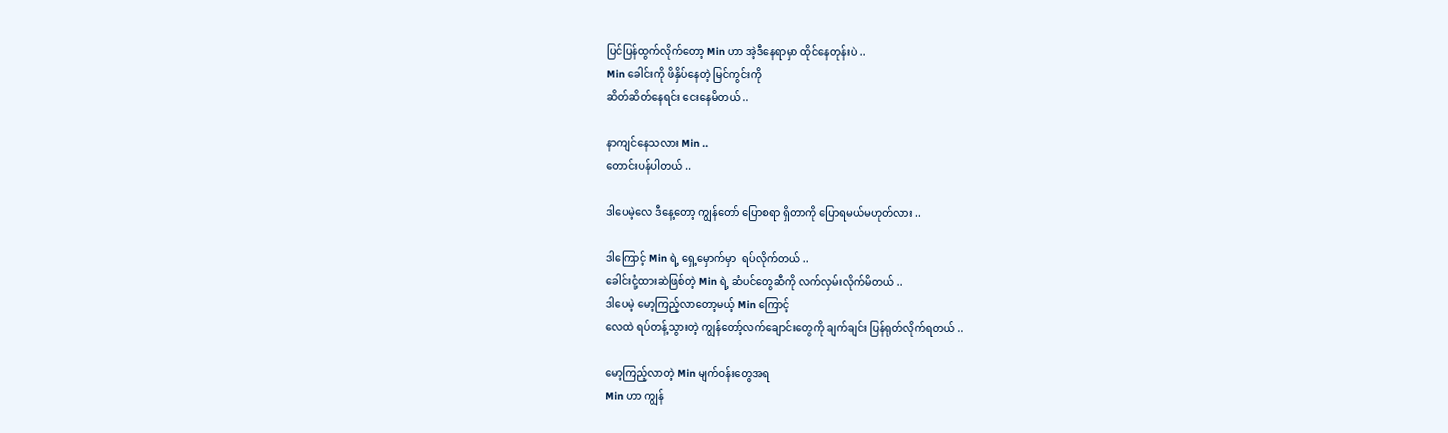ပြင်ပြန်ထွက်လိုက်တော့ Min ဟာ အဲ့ဒီနေရာမှာ ထိုင်နေတုန်းပဲ ..
Min ခေါင်းကို ဖိနှိပ်နေတဲ့ မြင်ကွင်းကို
ဆိတ်ဆိတ်နေရင်း ငေးနေမိတယ် ..

နာကျင်နေသလား Min ..
တောင်းပန်ပါတယ် ..

ဒါပေမဲ့လေ ဒီနေ့တော့ ကျွန်တော် ပြောစရာ ရှိတာကို ပြောရမယ်မဟုတ်လား ..

ဒါကြောင့် Min ရဲ့ ရှေ့မှောက်မှာ  ရပ်လိုက်တယ် ..
ခေါင်းငုံ့ထားဆဲဖြစ်တဲ့ Min ရဲ့ ဆံပင်တွေဆီကို လက်လှမ်းလိုက်မိတယ် ..
ဒါပေမဲ့ မော့ကြည့်လာတော့မယ့် Min ကြောင့်
လေထဲ ရပ်တန့်သွားတဲ့ ကျွန်တော့်လက်ချောင်းတွေကို ချက်ချင်း ပြန်ရုတ်လိုက်ရတယ် ..

မော့ကြည့်လာတဲ့ Min မျက်ဝန်းတွေအရ
Min ဟာ ကျွန်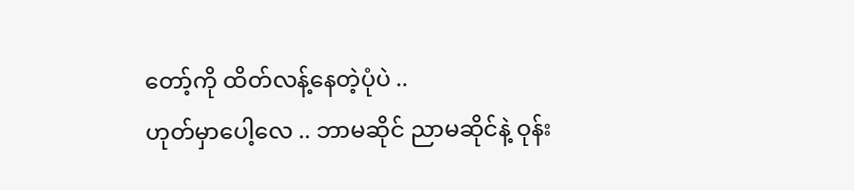တော့်ကို ထိတ်လန့်နေတဲ့ပုံပဲ ..
ဟုတ်မှာပေါ့လေ .. ဘာမဆိုင် ညာမဆိုင်နဲ့ ဝုန်း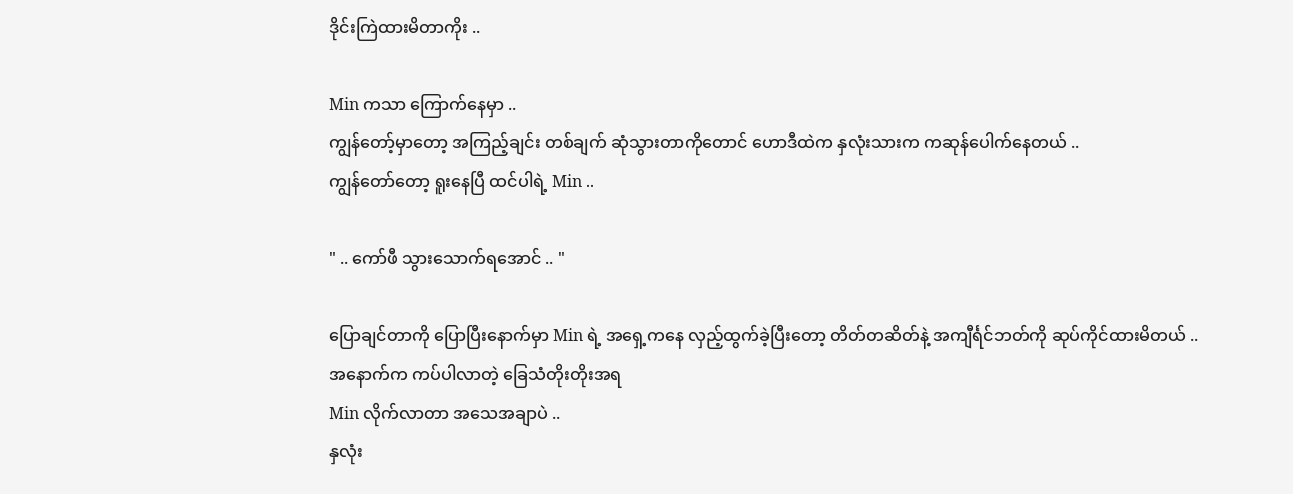ဒိုင်းကြဲထားမိတာကိုး ..

Min ကသာ ကြောက်နေမှာ ..
ကျွန်တော့်မှာတော့ အကြည့်ချင်း တစ်ချက် ဆုံသွားတာကိုတောင် ဟောဒီထဲက နှလုံးသားက ကဆုန်ပေါက်နေတယ် ..
ကျွန်တော်တော့ ရူးနေပြီ ထင်ပါရဲ့ Min ..

" .. ကော်ဖီ သွားသောက်ရအောင် .. "

ပြောချင်တာကို ပြောပြီးနောက်မှာ Min ရဲ့ အရှေ့ကနေ လှည့်ထွက်ခဲ့ပြီးတော့ တိတ်တဆိတ်နဲ့ အကျီင်္ရင်ဘတ်ကို ဆုပ်ကိုင်ထားမိတယ် ..
အနောက်က ကပ်ပါလာတဲ့ ခြေသံတိုးတိုးအရ
Min လိုက်လာတာ အသေအချာပဲ ..
နှလုံး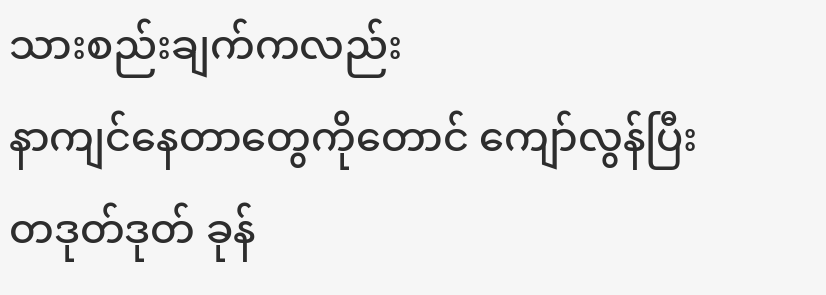သားစည်းချက်ကလည်း
နာကျင်နေတာတွေကိုတောင် ကျော်လွန်ပြီး
တဒုတ်ဒုတ် ခုန်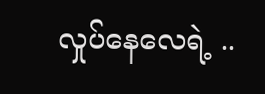လှုပ်နေလေရဲ့ ..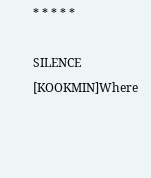* * * * *

SILENCE [KOOKMIN]Where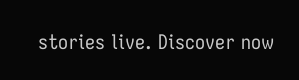stories live. Discover now